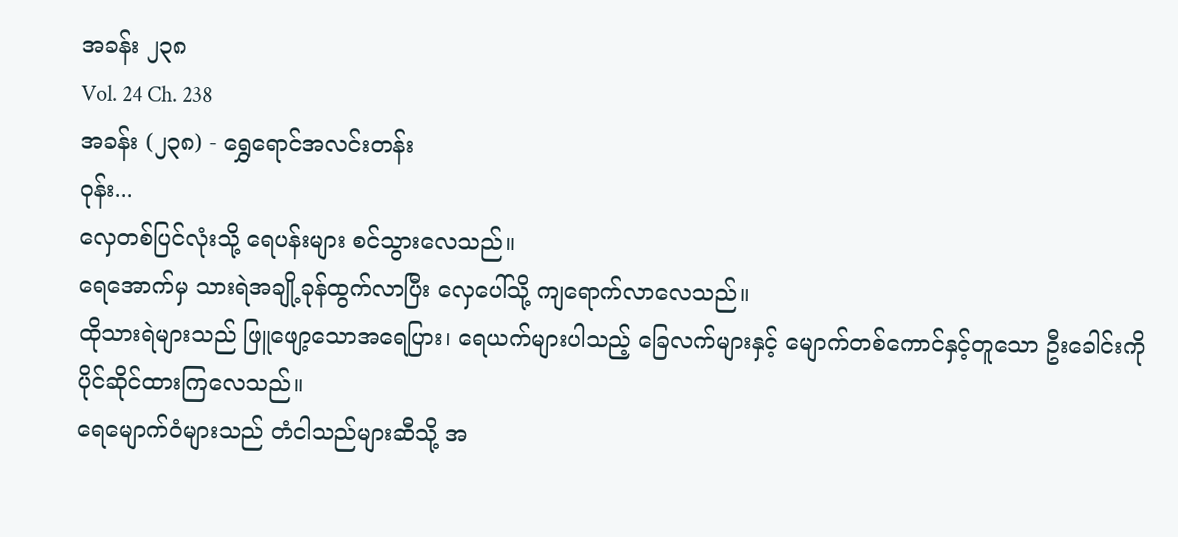အခန်း ၂၃၈
Vol. 24 Ch. 238
အခန်း (၂၃၈) - ရွှေရောင်အလင်းတန်း
ဝုန်း...
လှေတစ်ပြင်လုံးသို့ ရေပန်းများ စင်သွားလေသည်။
ရေအောက်မှ သားရဲအချို့ခုန်ထွက်လာပြီး လှေပေါ်သို့ ကျရောက်လာလေသည်။
ထိုသားရဲများသည် ဖြူဖျော့သောအရေပြား၊ ရေယက်များပါသည့် ခြေလက်များနှင့် မျောက်တစ်ကောင်နှင့်တူသော ဦးခေါင်းကို ပိုင်ဆိုင်ထားကြလေသည်။
ရေမျောက်ဝံများသည် တံငါသည်များဆီသို့ အ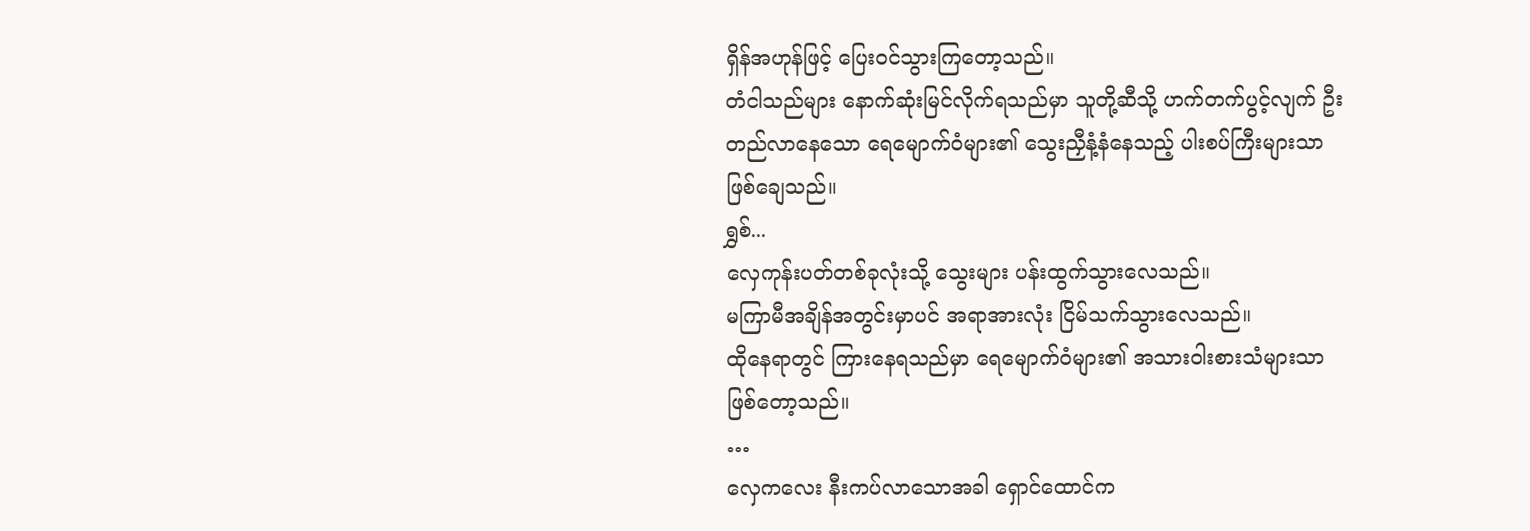ရှိန်အဟုန်ဖြင့် ပြေးဝင်သွားကြတော့သည်။
တံငါသည်များ နောက်ဆုံးမြင်လိုက်ရသည်မှာ သူတို့ဆီသို့ ဟက်တက်ပွင့်လျက် ဦးတည်လာနေသော ရေမျောက်ဝံများ၏ သွေးညှီနံ့နံနေသည့် ပါးစပ်ကြီးများသာ ဖြစ်ချေသည်။
ရွှစ်...
လှေကုန်းပတ်တစ်ခုလုံးသို့ သွေးများ ပန်းထွက်သွားလေသည်။
မကြာမီအချိန်အတွင်းမှာပင် အရာအားလုံး ငြိမ်သက်သွားလေသည်။
ထိုနေရာတွင် ကြားနေရသည်မှာ ရေမျောက်ဝံများ၏ အသားဝါးစားသံများသာ ဖြစ်တော့သည်။
…
လှေကလေး နီးကပ်လာသောအခါ ရှောင်ထောင်က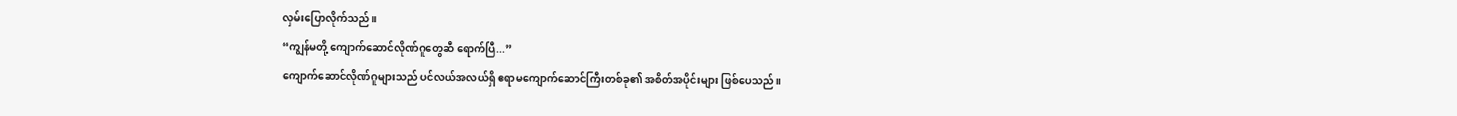လှမ်းပြောလိုက်သည်။
“ကျွန်မတို့ ကျောက်ဆောင်လိုဏ်ဂူတွေဆီ ရောက်ပြီ...”
ကျောက်ဆောင်လိုဏ်ဂူများသည် ပင်လယ်အလယ်ရှိ ဧရာမကျောက်ဆောင်ကြီးတစ်ခု၏ အစိတ်အပိုင်းများ ဖြစ်ပေသည်။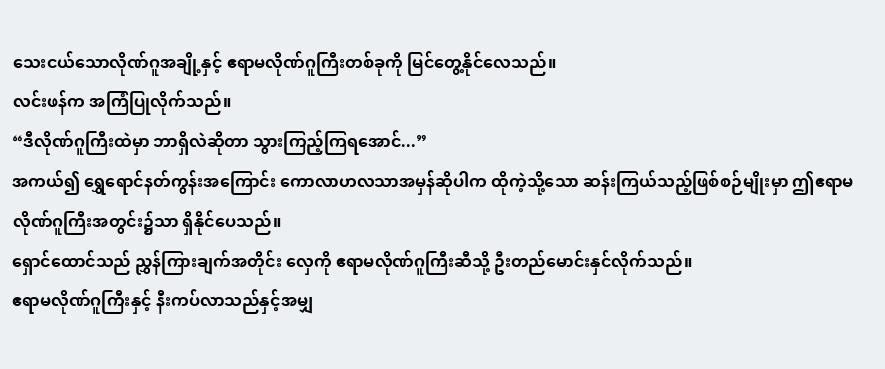သေးငယ်သောလိုဏ်ဂူအချို့နှင့် ဧရာမလိုဏ်ဂူကြီးတစ်ခုကို မြင်တွေ့နိုင်လေသည်။
လင်းဖန်က အကြံပြုလိုက်သည်။
“ဒီလိုဏ်ဂူကြီးထဲမှာ ဘာရှိလဲဆိုတာ သွားကြည့်ကြရအောင်...”
အကယ်၍ ရွှေရောင်နတ်ကွန်းအကြောင်း ကောလာဟလသာအမှန်ဆိုပါက ထိုကဲ့သို့သော ဆန်းကြယ်သည့်ဖြစ်စဉ်မျိုးမှာ ဤဧရာမလိုဏ်ဂူကြီးအတွင်း၌သာ ရှိနိုင်ပေသည်။
ရှောင်ထောင်သည် ညွှန်ကြားချက်အတိုင်း လှေကို ဧရာမလိုဏ်ဂူကြီးဆီသို့ ဦးတည်မောင်းနှင်လိုက်သည်။
ဧရာမလိုဏ်ဂူကြီးနှင့် နီးကပ်လာသည်နှင့်အမျှ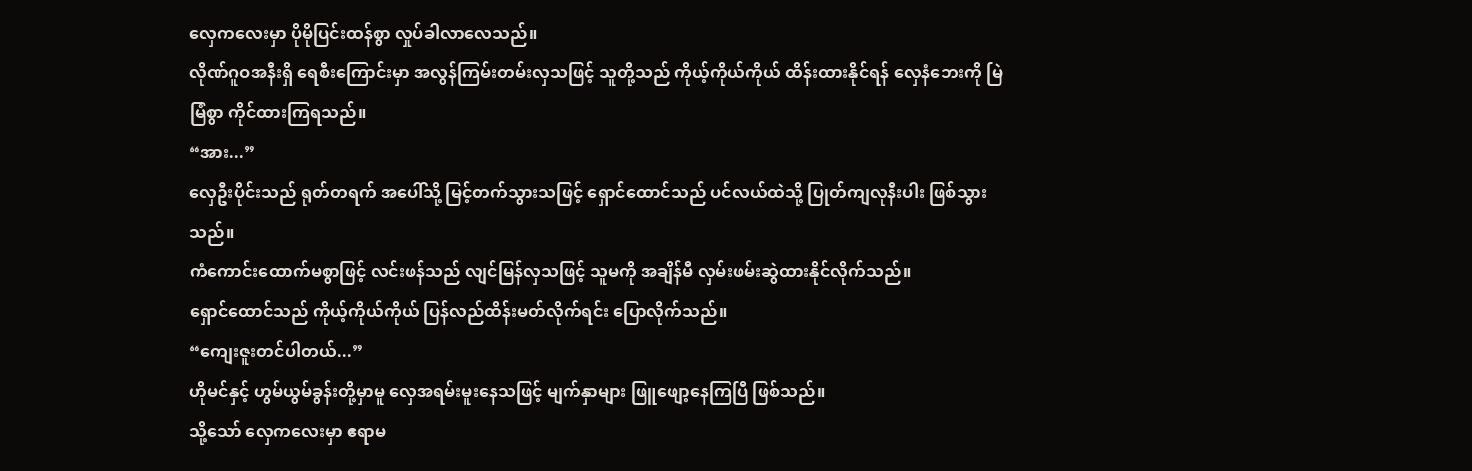လှေကလေးမှာ ပိုမိုပြင်းထန်စွာ လှုပ်ခါလာလေသည်။
လိုဏ်ဂူဝအနီးရှိ ရေစီးကြောင်းမှာ အလွန်ကြမ်းတမ်းလှသဖြင့် သူတို့သည် ကိုယ့်ကိုယ်ကိုယ် ထိန်းထားနိုင်ရန် လှေနံဘေးကို မြဲမြံစွာ ကိုင်ထားကြရသည်။
“အား...”
လှေဦးပိုင်းသည် ရုတ်တရက် အပေါ်သို့ မြင့်တက်သွားသဖြင့် ရှောင်ထောင်သည် ပင်လယ်ထဲသို့ ပြုတ်ကျလုနီးပါး ဖြစ်သွားသည်။
ကံကောင်းထောက်မစွာဖြင့် လင်းဖန်သည် လျင်မြန်လှသဖြင့် သူမကို အချိန်မီ လှမ်းဖမ်းဆွဲထားနိုင်လိုက်သည်။
ရှောင်ထောင်သည် ကိုယ့်ကိုယ်ကိုယ် ပြန်လည်ထိန်းမတ်လိုက်ရင်း ပြောလိုက်သည်။
“ကျေးဇူးတင်ပါတယ်...”
ဟိုမင်နှင့် ဟွမ်ယွမ်ခွန်းတို့မှာမူ လှေအရမ်းမူးနေသဖြင့် မျက်နှာများ ဖြူဖျော့နေကြပြီ ဖြစ်သည်။
သို့သော် လှေကလေးမှာ ဧရာမ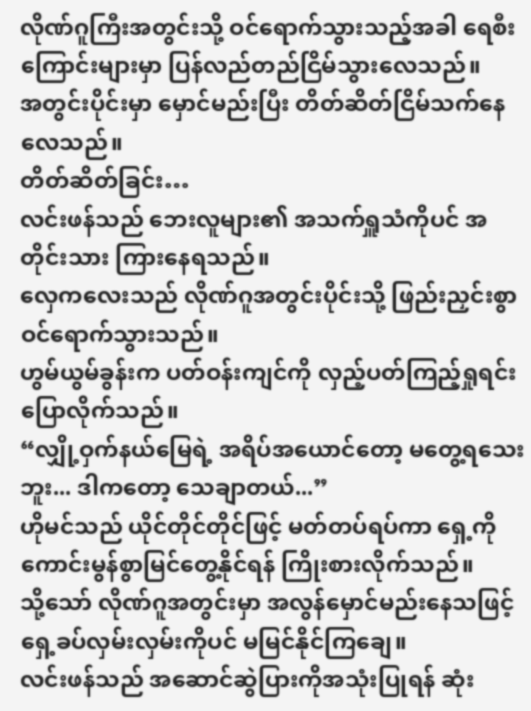လိုဏ်ဂူကြီးအတွင်းသို့ ဝင်ရောက်သွားသည့်အခါ ရေစီးကြောင်းများမှာ ပြန်လည်တည်ငြိမ်သွားလေသည်။
အတွင်းပိုင်းမှာ မှောင်မည်းပြီး တိတ်ဆိတ်ငြိမ်သက်နေလေသည်။
တိတ်ဆိတ်ခြင်း…
လင်းဖန်သည် ဘေးလူများ၏ အသက်ရှူသံကိုပင် အတိုင်းသား ကြားနေရသည်။
လှေကလေးသည် လိုဏ်ဂူအတွင်းပိုင်းသို့ ဖြည်းညှင်းစွာ ဝင်ရောက်သွားသည်။
ဟွမ်ယွမ်ခွန်းက ပတ်ဝန်းကျင်ကို လှည့်ပတ်ကြည့်ရှုရင်း ပြောလိုက်သည်။
“လျှို့ဝှက်နယ်မြေရဲ့ အရိပ်အယောင်တော့ မတွေ့ရသေးဘူး... ဒါကတော့ သေချာတယ်...”
ဟိုမင်သည် ယိုင်တိုင်တိုင်ဖြင့် မတ်တပ်ရပ်ကာ ရှေ့ကို ကောင်းမွန်စွာမြင်တွေ့နိုင်ရန် ကြိုးစားလိုက်သည်။
သို့သော် လိုဏ်ဂူအတွင်းမှာ အလွန်မှောင်မည်းနေသဖြင့် ရှေ့ခပ်လှမ်းလှမ်းကိုပင် မမြင်နိုင်ကြချေ။
လင်းဖန်သည် အဆောင်ဆွဲပြားကိုအသုံးပြုရန် ဆုံး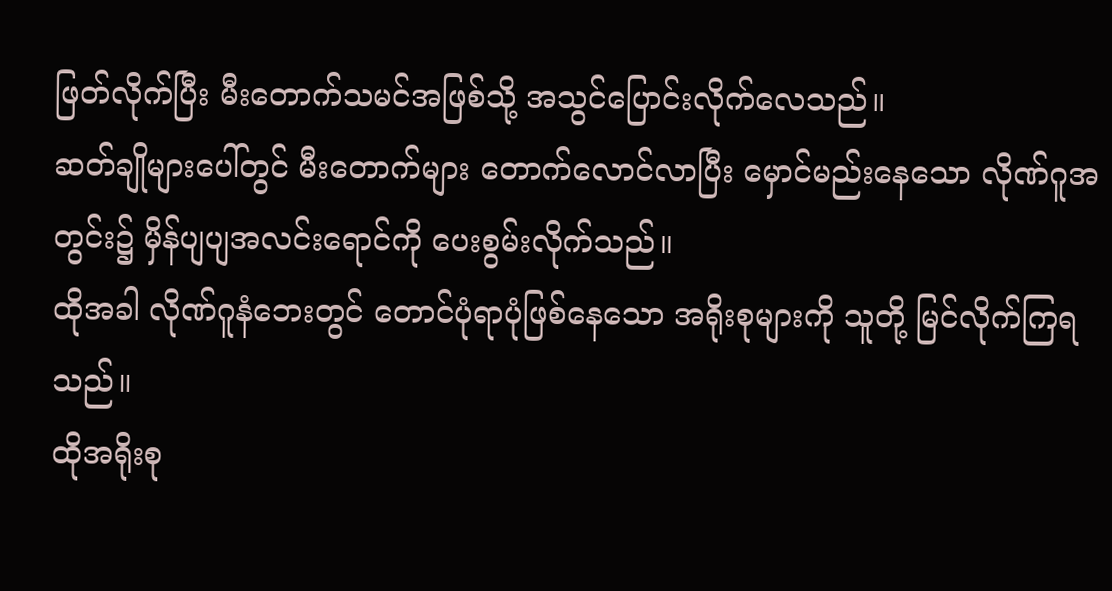ဖြတ်လိုက်ပြီး မီးတောက်သမင်အဖြစ်သို့ အသွင်ပြောင်းလိုက်လေသည်။
ဆတ်ချိုများပေါ်တွင် မီးတောက်များ တောက်လောင်လာပြီး မှောင်မည်းနေသော လိုဏ်ဂူအတွင်း၌ မှိန်ပျပျအလင်းရောင်ကို ပေးစွမ်းလိုက်သည်။
ထိုအခါ လိုဏ်ဂူနံဘေးတွင် တောင်ပုံရာပုံဖြစ်နေသော အရိုးစုများကို သူတို့ မြင်လိုက်ကြရသည်။
ထိုအရိုးစု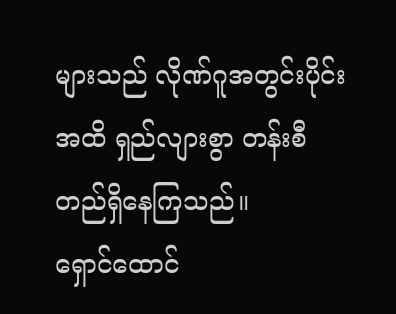များသည် လိုဏ်ဂူအတွင်းပိုင်းအထိ ရှည်လျားစွာ တန်းစီတည်ရှိနေကြသည်။
ရှောင်ထောင်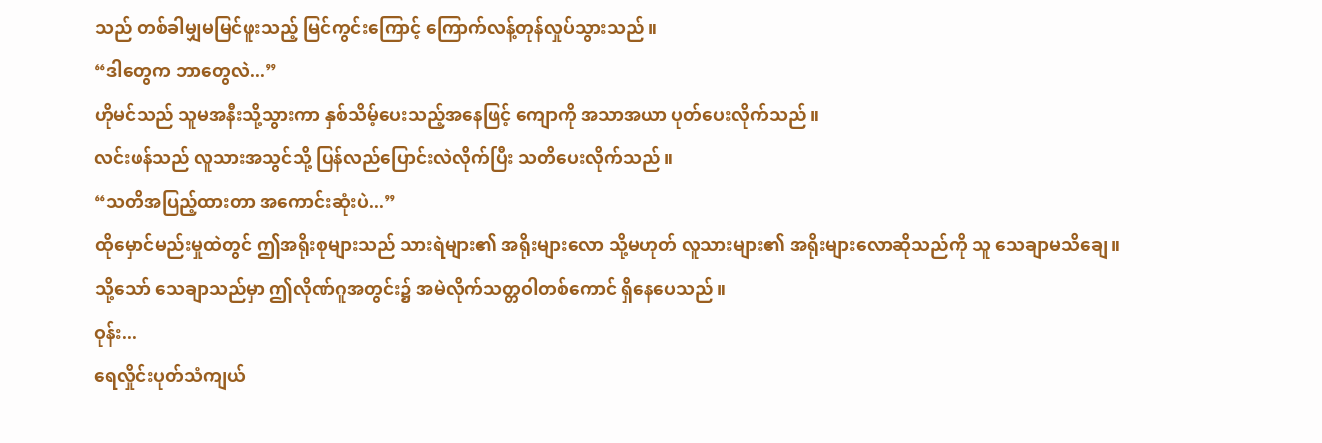သည် တစ်ခါမျှမမြင်ဖူးသည့် မြင်ကွင်းကြောင့် ကြောက်လန့်တုန်လှုပ်သွားသည်။
“ဒါတွေက ဘာတွေလဲ...”
ဟိုမင်သည် သူမအနီးသို့သွားကာ နှစ်သိမ့်ပေးသည့်အနေဖြင့် ကျောကို အသာအယာ ပုတ်ပေးလိုက်သည်။
လင်းဖန်သည် လူသားအသွင်သို့ ပြန်လည်ပြောင်းလဲလိုက်ပြီး သတိပေးလိုက်သည်။
“သတိအပြည့်ထားတာ အကောင်းဆုံးပဲ...”
ထိုမှောင်မည်းမှုထဲတွင် ဤအရိုးစုများသည် သားရဲများ၏ အရိုးများလော သို့မဟုတ် လူသားများ၏ အရိုးများလောဆိုသည်ကို သူ သေချာမသိချေ။
သို့သော် သေချာသည်မှာ ဤလိုဏ်ဂူအတွင်း၌ အမဲလိုက်သတ္တဝါတစ်ကောင် ရှိနေပေသည်။
ဝုန်း...
ရေလှိုင်းပုတ်သံကျယ်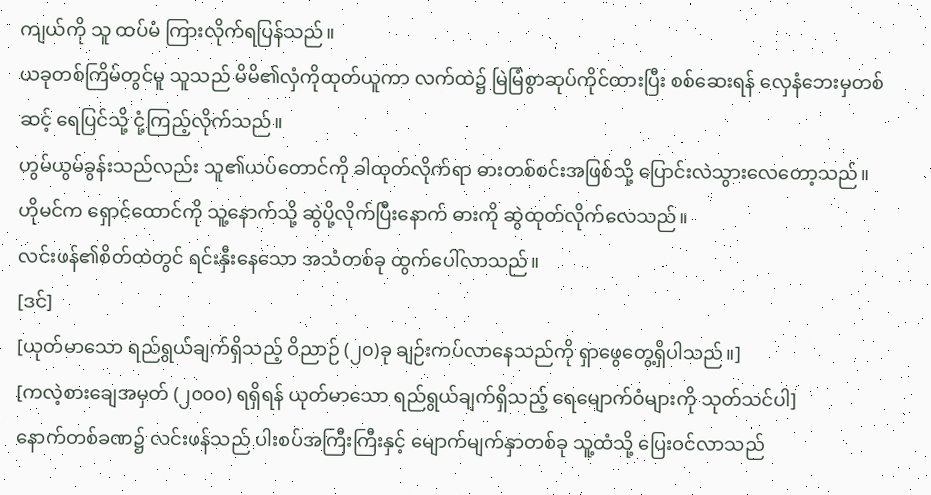ကျယ်ကို သူ ထပ်မံ ကြားလိုက်ရပြန်သည်။
ယခုတစ်ကြိမ်တွင်မူ သူသည် မိမိ၏လှံကိုထုတ်ယူကာ လက်ထဲ၌ မြဲမြံစွာဆုပ်ကိုင်ထားပြီး စစ်ဆေးရန် လှေနံဘေးမှတစ်ဆင့် ရေပြင်သို့ ငုံ့ကြည့်လိုက်သည်။
ဟွမ်ယွမ်ခွန်းသည်လည်း သူ၏ယပ်တောင်ကို ခါထုတ်လိုက်ရာ ဓားတစ်စင်းအဖြစ်သို့ ပြောင်းလဲသွားလေတော့သည်။
ဟိုမင်က ရှောင်ထောင်ကို သူ့နောက်သို့ ဆွဲပို့လိုက်ပြီးနောက် ဓားကို ဆွဲထုတ်လိုက်လေသည်။
လင်းဖန်၏စိတ်ထဲတွင် ရင်းနှီးနေသော အသံတစ်ခု ထွက်ပေါ်လာသည်။
[ဒင်]
[ယုတ်မာသော ရည်ရွယ်ချက်ရှိသည့် ဝိညာဉ် (၂၀)ခု ချဉ်းကပ်လာနေသည်ကို ရှာဖွေတွေ့ရှိပါသည်။]
[ကလဲ့စားချေအမှတ် (၂၀၀၀) ရရှိရန် ယုတ်မာသော ရည်ရွယ်ချက်ရှိသည့် ရေမျောက်ဝံများကို သုတ်သင်ပါ]
နောက်တစ်ခဏ၌ လင်းဖန်သည် ပါးစပ်အကြီးကြီးနှင့် မျောက်မျက်နှာတစ်ခု သူ့ထံသို့ ပြေးဝင်လာသည်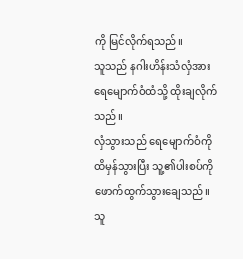ကို မြင်လိုက်ရသည်။
သူသည် နဂါးဟိန်းသံလှံအား ရေမျောက်ဝံထံသို့ ထိုးချလိုက်သည်။
လှံသွားသည် ရေမျောက်ဝံကို ထိမှန်သွားပြီး သူ့၏ပါးစပ်ကို ဖောက်ထွက်သွားချေသည်။
သူ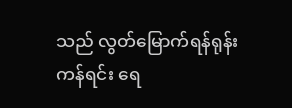သည် လွတ်မြောက်ရန်ရုန်းကန်ရင်း ရေ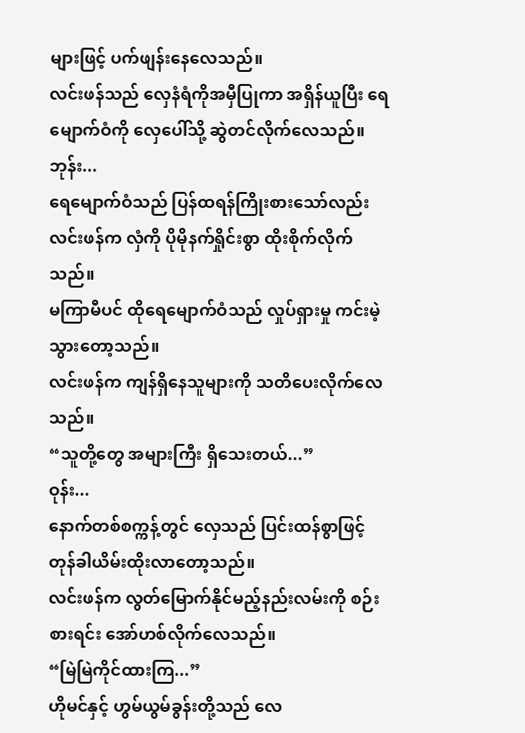များဖြင့် ပက်ဖျန်းနေလေသည်။
လင်းဖန်သည် လှေနံရံကိုအမှီပြုကာ အရှိန်ယူပြီး ရေမျောက်ဝံကို လှေပေါ်သို့ ဆွဲတင်လိုက်လေသည်။
ဘုန်း...
ရေမျောက်ဝံသည် ပြန်ထရန်ကြိုးစားသော်လည်း လင်းဖန်က လှံကို ပိုမိုနက်ရှိုင်းစွာ ထိုးစိုက်လိုက်သည်။
မကြာမီပင် ထိုရေမျောက်ဝံသည် လှုပ်ရှားမှု ကင်းမဲ့သွားတော့သည်။
လင်းဖန်က ကျန်ရှိနေသူများကို သတိပေးလိုက်လေသည်။
“သူတို့တွေ အများကြီး ရှိသေးတယ်...”
ဝုန်း...
နောက်တစ်စက္ကန့်တွင် လှေသည် ပြင်းထန်စွာဖြင့် တုန်ခါယိမ်းထိုးလာတော့သည်။
လင်းဖန်က လွတ်မြောက်နိုင်မည့်နည်းလမ်းကို စဉ်းစားရင်း အော်ဟစ်လိုက်လေသည်။
“မြဲမြဲကိုင်ထားကြ...”
ဟိုမင်နှင့် ဟွမ်ယွမ်ခွန်းတို့သည် လေ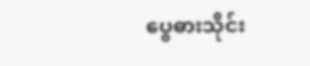ပွေဓားသိုင်း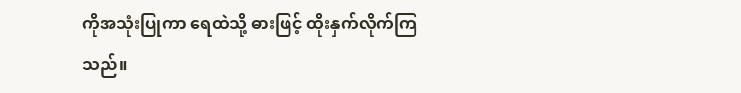ကိုအသုံးပြုကာ ရေထဲသို့ ဓားဖြင့် ထိုးနှက်လိုက်ကြသည်။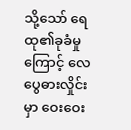သို့သော် ရေထု၏ခုခံမှုကြောင့် လေပွေဓားလှိုင်းမှာ ဝေးဝေး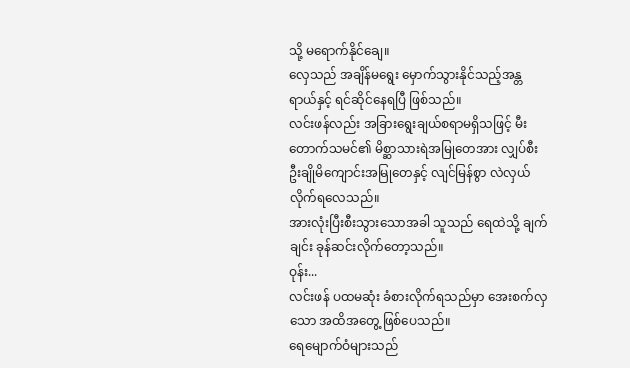သို့ မရောက်နိုင်ချေ။
လှေသည် အချိန်မရွေး မှောက်သွားနိုင်သည့်အန္တရာယ်နှင့် ရင်ဆိုင်နေရပြီ ဖြစ်သည်။
လင်းဖန်လည်း အခြားရွေးချယ်စရာမရှိသဖြင့် မီးတောက်သမင်၏ မိစ္ဆာသားရဲအမြုတေအား လျှပ်စီးဦးချိုမိကျောင်းအမြုတေနှင့် လျင်မြန်စွာ လဲလှယ်လိုက်ရလေသည်။
အားလုံးပြီးစီးသွားသောအခါ သူသည် ရေထဲသို့ ချက်ချင်း ခုန်ဆင်းလိုက်တော့သည်။
ဝုန်း...
လင်းဖန် ပထမဆုံး ခံစားလိုက်ရသည်မှာ အေးစက်လှသော အထိအတွေ့ ဖြစ်ပေသည်။
ရေမျောက်ဝံများသည်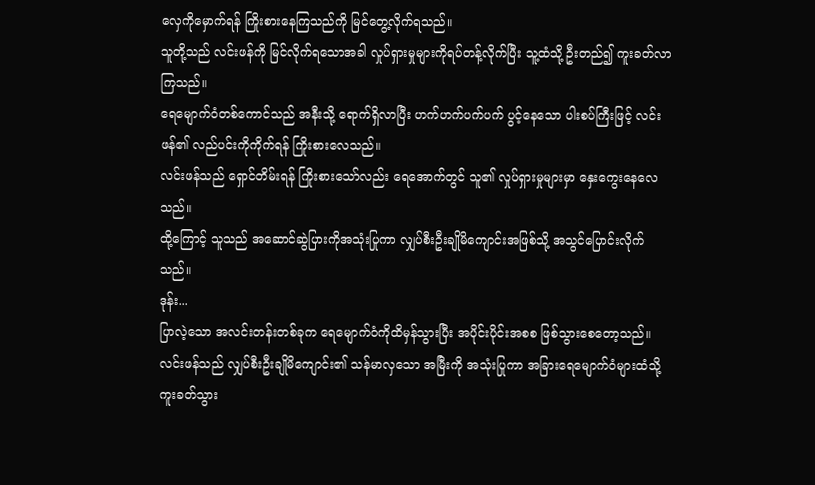လှေကိုမှောက်ရန် ကြိုးစားနေကြသည်ကို မြင်တွေ့လိုက်ရသည်။
သူတို့သည် လင်းဖန်ကို မြင်လိုက်ရသောအခါ လှုပ်ရှားမှုများကိုရပ်တန့်လိုက်ပြီး သူ့ထံသို့ ဦးတည်၍ ကူးခတ်လာကြသည်။
ရေမျောက်ဝံတစ်ကောင်သည် အနီးသို့ ရောက်ရှိလာပြီး ဟက်ဟက်ပက်ပက် ပွင့်နေသော ပါးစပ်ကြီးဖြင့် လင်းဖန်၏ လည်ပင်းကိုကိုက်ရန် ကြိုးစားလေသည်။
လင်းဖန်သည် ရှောင်တိမ်းရန် ကြိုးစားသော်လည်း ရေအောက်တွင် သူ၏ လှုပ်ရှားမှုများမှာ နှေးကွေးနေလေသည်။
ထို့ကြောင့် သူသည် အဆောင်ဆွဲပြားကိုအသုံးပြုကာ လျှပ်စီးဦးချိုမိကျောင်းအဖြစ်သို့ အသွင်ပြောင်းလိုက်သည်။
ဒုန်း...
ပြာလဲ့သော အလင်းတန်းတစ်ခုက ရေမျောက်ဝံကိုထိမှန်သွားပြီး အပိုင်းပိုင်းအစစ ဖြစ်သွားစေတော့သည်။
လင်းဖန်သည် လျှပ်စီးဦးချိုမိကျောင်း၏ သန်မာလှသော အမြီးကို အသုံးပြုကာ အခြားရေမျောက်ဝံများထံသို့ ကူးခတ်သွား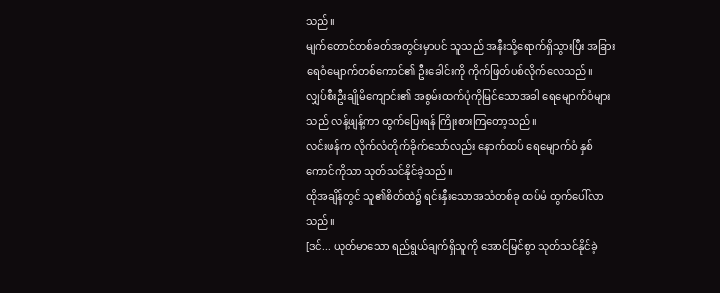သည်။
မျက်တောင်တစ်ခတ်အတွင်းမှာပင် သူသည် အနီးသို့ရောက်ရှိသွားပြီး အခြားရေဝံမျောက်တစ်ကောင်၏ ဦးခေါင်းကို ကိုက်ဖြတ်ပစ်လိုက်လေသည်။
လျှပ်စီးဦးချိုမိကျောင်း၏ အစွမ်းထက်ပုံကိုမြင်သောအခါ ရေမျောက်ဝံများသည် လန့်ဖျန့်ကာ ထွက်ပြေးရန် ကြိုးစားကြတော့သည်။
လင်းဖန်က လိုက်လံတိုက်ခိုက်သော်လည်း နောက်ထပ် ရေမျောက်ဝံ နှစ်ကောင်ကိုသာ သုတ်သင်နိုင်ခဲ့သည်။
ထိုအချိန်တွင် သူ၏စိတ်ထဲ၌ ရင်းနှီးသောအသံတစ်ခု ထပ်မံ ထွက်ပေါ်လာသည်။
[ဒင်... ယုတ်မာသော ရည်ရွယ်ချက်ရှိသူကို အောင်မြင်စွာ သုတ်သင်နိုင်ခဲ့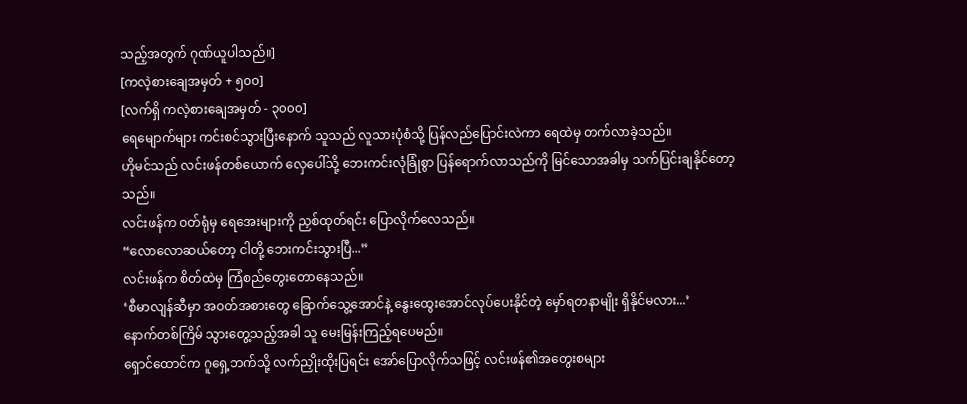သည့်အတွက် ဂုဏ်ယူပါသည်။]
[ကလဲ့စားချေအမှတ် + ၅၀၀]
[လက်ရှိ ကလဲ့စားချေအမှတ် - ၃၀၀၀]
ရေမျောက်များ ကင်းစင်သွားပြီးနောက် သူသည် လူသားပုံစံသို့ ပြန်လည်ပြောင်းလဲကာ ရေထဲမှ တက်လာခဲ့သည်။
ဟိုမင်သည် လင်းဖန်တစ်ယောက် လှေပေါ်သို့ ဘေးကင်းလုံခြုံစွာ ပြန်ရောက်လာသည်ကို မြင်သောအခါမှ သက်ပြင်းချနိုင်တော့သည်။
လင်းဖန်က ဝတ်ရုံမှ ရေအေးများကို ညှစ်ထုတ်ရင်း ပြောလိုက်လေသည်။
“လောလောဆယ်တော့ ငါတို့ ဘေးကင်းသွားပြီ...”
လင်းဖန်က စိတ်ထဲမှ ကြံစည်တွေးတောနေသည်။
‘စီမာလျန်ဆီမှာ အဝတ်အစားတွေ ခြောက်သွေ့အောင်နဲ့ နွေးထွေးအောင်လုပ်ပေးနိုင်တဲ့ မှော်ရတနာမျိုး ရှိနိုင်မလား...’
နောက်တစ်ကြိမ် သွားတွေ့သည့်အခါ သူ မေးမြန်းကြည့်ရပေမည်။
ရှောင်ထောင်က ဂူရှေ့ဘက်သို့ လက်ညှိုးထိုးပြရင်း အော်ပြောလိုက်သဖြင့် လင်းဖန်၏အတွေးစများ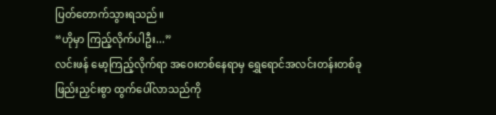ပြတ်တောက်သွားရသည်။
“ဟိုမှာ ကြည့်လိုက်ပါဦး...”
လင်းဖန် မော့ကြည့်လိုက်ရာ အဝေးတစ်နေရာမှ ရွှေရောင်အလင်းတန်းတစ်ခု ဖြည်းညှင်းစွာ ထွက်ပေါ်လာသည်ကို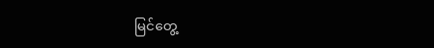မြင်တွေ့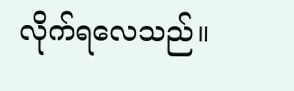လိုက်ရလေသည်။